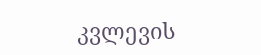კვლევის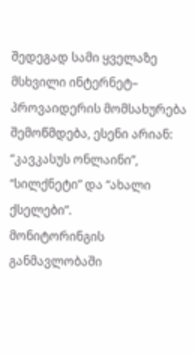შედეგად სამი ყველაზე მსხვილი ინტერნეტ– პროვაიდერის მომსახურება შემოწმდება, ესენი არიან: “კავკასუს ონლაინი”, “სილქნეტი” და “ახალი ქსელები”.
მონიტორინგის განმავლობაში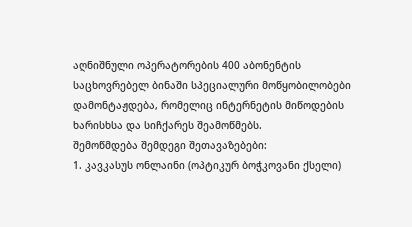აღნიშნული ოპერატორების 400 აბონენტის საცხოვრებელ ბინაში სპეციალური მოწყობილობები დამონტაჟდება, რომელიც ინტერნეტის მიწოდების ხარისხსა და სიჩქარეს შეამოწმებს.
შემოწმდება შემდეგი შეთავაზებები:
1. კავკასუს ონლაინი (ოპტიკურ ბოჭკოვანი ქსელი)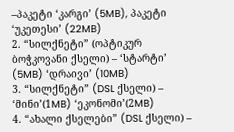–პაკეტი ‘კარგი’ (5MB), პაკეტი ‘უკეთესი’ (22MB)
2. “სილქნეტი” (ოპტიკურ ბოჭკოვანი ქსელი) – ‘სტარტი’ (5MB) ‘დრაივი’ (10MB)
3. “სილქნეტი” (DSL ქსელი) – ‘მინი’(1MB) ‘ეკონომი’(2MB)
4. “ახალი ქსელები” (DSL ქსელი) –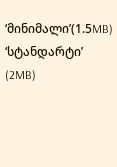‘მინიმალი’(1.5MB) ‘სტანდარტი’ (2MB)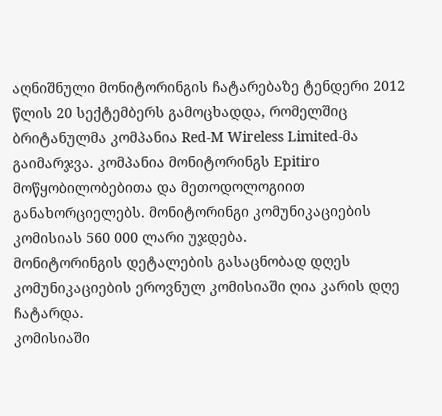აღნიშნული მონიტორინგის ჩატარებაზე ტენდერი 2012 წლის 20 სექტემბერს გამოცხადდა, რომელშიც ბრიტანულმა კომპანია Red-M Wireless Limited-მა გაიმარჯვა. კომპანია მონიტორინგს Epitiro მოწყობილობებითა და მეთოდოლოგიით განახორციელებს. მონიტორინგი კომუნიკაციების კომისიას 560 000 ლარი უჯდება.
მონიტორინგის დეტალების გასაცნობად დღეს კომუნიკაციების ეროვნულ კომისიაში ღია კარის დღე ჩატარდა.
კომისიაში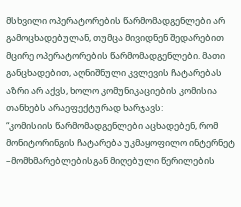მსხვილი ოპერატორების წარმომადგენლები არ გამოცხადებულან, თუმცა მივიდნენ შედარებით მცირე ოპერატორების წარმომადგენლები. მათი განცხადებით, აღნიშნული კვლევის ჩატარებას აზრი არ აქვს, ხოლო კომუნიკაციების კომისია თანხებს არაეფექტურად ხარჯავს:
“კომისიის წარმომადგენლები აცხადებენ, რომ მონიტორინგის ჩატარება უკმაყოფილო ინტერნეტ –მომხმარებლებისგან მიღებული წერილების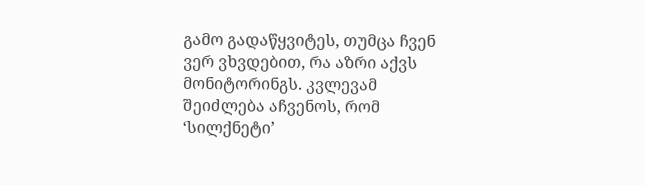გამო გადაწყვიტეს, თუმცა ჩვენ ვერ ვხვდებით, რა აზრი აქვს მონიტორინგს. კვლევამ შეიძლება აჩვენოს, რომ ‘სილქნეტი’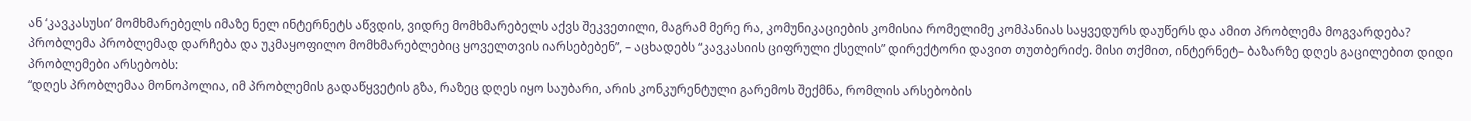ან ‘კავკასუსი’ მომხმარებელს იმაზე ნელ ინტერნეტს აწვდის, ვიდრე მომხმარებელს აქვს შეკვეთილი, მაგრამ მერე რა, კომუნიკაციების კომისია რომელიმე კომპანიას საყვედურს დაუწერს და ამით პრობლემა მოგვარდება? პრობლემა პრობლემად დარჩება და უკმაყოფილო მომხმარებლებიც ყოველთვის იარსებებენ”, – აცხადებს “კავკასიის ციფრული ქსელის” დირექტორი დავით თუთბერიძე. მისი თქმით, ინტერნეტ– ბაზარზე დღეს გაცილებით დიდი პრობლემები არსებობს:
“დღეს პრობლემაა მონოპოლია, იმ პრობლემის გადაწყვეტის გზა, რაზეც დღეს იყო საუბარი, არის კონკურენტული გარემოს შექმნა, რომლის არსებობის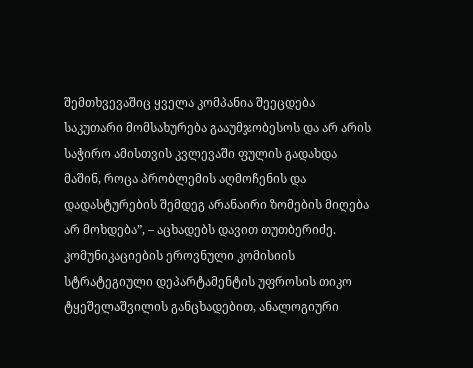შემთხვევაშიც ყველა კომპანია შეეცდება საკუთარი მომსახურება გააუმჯობესოს და არ არის საჭირო ამისთვის კვლევაში ფულის გადახდა მაშინ, როცა პრობლემის აღმოჩენის და დადასტურების შემდეგ არანაირი ზომების მიღება არ მოხდება”, – აცხადებს დავით თუთბერიძე.
კომუნიკაციების ეროვნული კომისიის სტრატეგიული დეპარტამენტის უფროსის თიკო ტყეშელაშვილის განცხადებით, ანალოგიური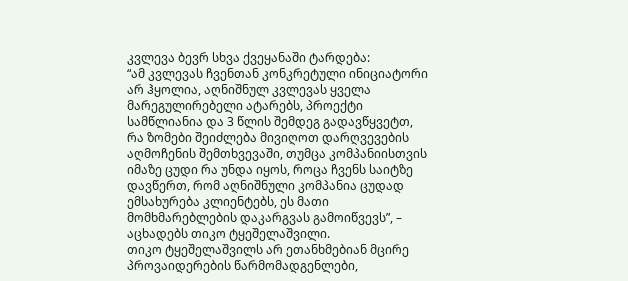კვლევა ბევრ სხვა ქვეყანაში ტარდება:
“ამ კვლევას ჩვენთან კონკრეტული ინიციატორი არ ჰყოლია, აღნიშნულ კვლევას ყველა მარეგულირებელი ატარებს, პროექტი სამწლიანია და 3 წლის შემდეგ გადავწყვეტთ, რა ზომები შეიძლება მივიღოთ დარღვევების აღმოჩენის შემთხვევაში, თუმცა კომპანიისთვის იმაზე ცუდი რა უნდა იყოს, როცა ჩვენს საიტზე დავწერთ, რომ აღნიშნული კომპანია ცუდად ემსახურება კლიენტებს, ეს მათი მომხმარებლების დაკარგვას გამოიწვევს”, – აცხადებს თიკო ტყეშელაშვილი.
თიკო ტყეშელაშვილს არ ეთანხმებიან მცირე პროვაიდერების წარმომადგენლები,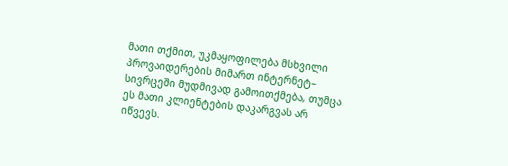მათი თქმით, უკმაყოფილება მსხვილი პროვაიდერების მიმართ ინტერნეტ– სივრცეში მუდმივად გამოითქმება, თუმცა ეს მათი კლიენტების დაკარგვას არ იწვევს.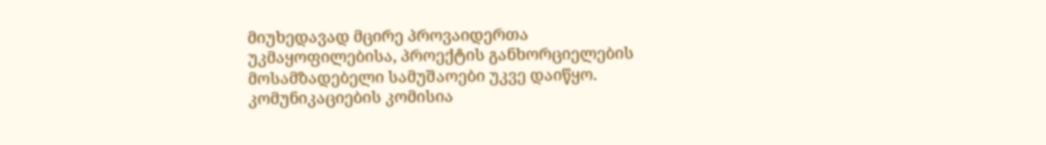მიუხედავად მცირე პროვაიდერთა უკმაყოფილებისა, პროექტის განხორციელების მოსამზადებელი სამუშაოები უკვე დაიწყო. კომუნიკაციების კომისია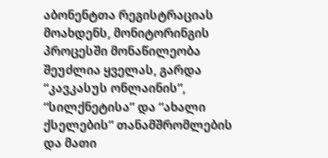აბონენტთა რეგისტრაციას მოახდენს, მონიტორინგის პროცესში მონაწილეობა შეუძლია ყველას, გარდა “კავკასუს ონლაინის”, “სილქნეტისა” და “ახალი ქსელების” თანამშრომლების და მათი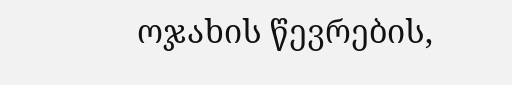ოჯახის წევრების,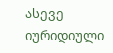ასევე იურიდიული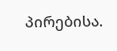პირებისა.